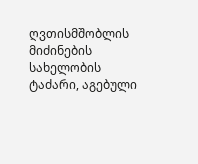ღვთისმშობლის მიძინების სახელობის ტაძარი, აგებული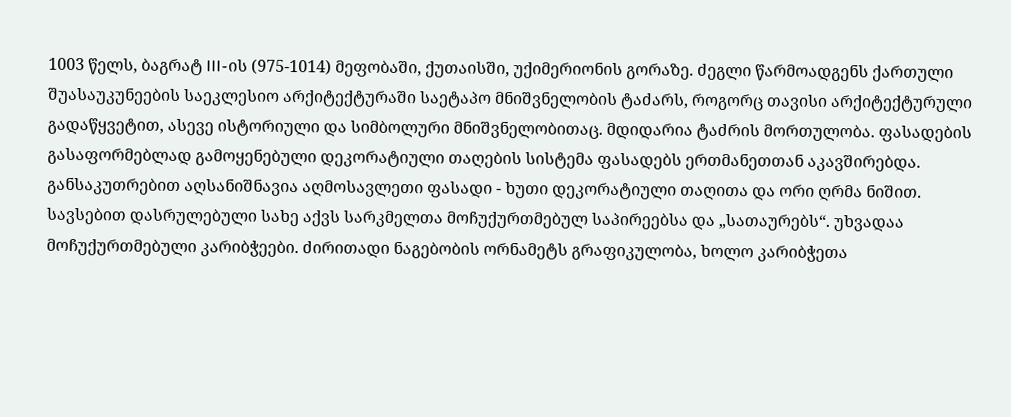1003 წელს, ბაგრატ III-ის (975-1014) მეფობაში, ქუთაისში, უქიმერიონის გორაზე. ძეგლი წარმოადგენს ქართული შუასაუკუნეების საეკლესიო არქიტექტურაში საეტაპო მნიშვნელობის ტაძარს, როგორც თავისი არქიტექტურული გადაწყვეტით, ასევე ისტორიული და სიმბოლური მნიშვნელობითაც. მდიდარია ტაძრის მორთულობა. ფასადების გასაფორმებლად გამოყენებული დეკორატიული თაღების სისტემა ფასადებს ერთმანეთთან აკავშირებდა. განსაკუთრებით აღსანიშნავია აღმოსავლეთი ფასადი - ხუთი დეკორატიული თაღითა და ორი ღრმა ნიშით. სავსებით დასრულებული სახე აქვს სარკმელთა მოჩუქურთმებულ საპირეებსა და „სათაურებს“. უხვადაა მოჩუქურთმებული კარიბჭეები. ძირითადი ნაგებობის ორნამეტს გრაფიკულობა, ხოლო კარიბჭეთა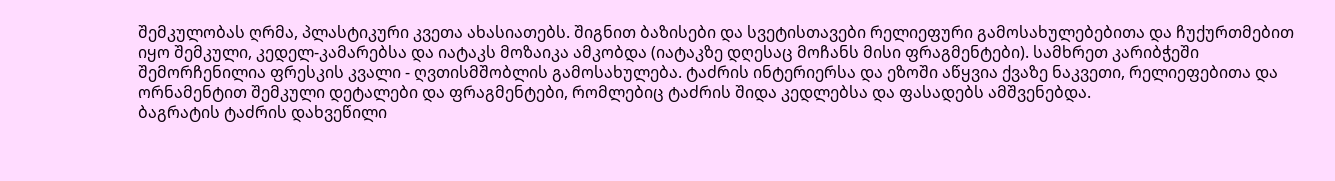შემკულობას ღრმა, პლასტიკური კვეთა ახასიათებს. შიგნით ბაზისები და სვეტისთავები რელიეფური გამოსახულებებითა და ჩუქურთმებით იყო შემკული, კედელ-კამარებსა და იატაკს მოზაიკა ამკობდა (იატაკზე დღესაც მოჩანს მისი ფრაგმენტები). სამხრეთ კარიბჭეში შემორჩენილია ფრესკის კვალი - ღვთისმშობლის გამოსახულება. ტაძრის ინტერიერსა და ეზოში აწყვია ქვაზე ნაკვეთი, რელიეფებითა და ორნამენტით შემკული დეტალები და ფრაგმენტები, რომლებიც ტაძრის შიდა კედლებსა და ფასადებს ამშვენებდა.
ბაგრატის ტაძრის დახვეწილი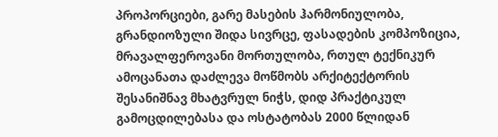პროპორციები, გარე მასების ჰარმონიულობა, გრანდიოზული შიდა სივრცე, ფასადების კომპოზიცია, მრავალფეროვანი მორთულობა, რთულ ტექნიკურ ამოცანათა დაძლევა მოწმობს არქიტექტორის შესანიშნავ მხატვრულ ნიჭს, დიდ პრაქტიკულ გამოცდილებასა და ოსტატობას 2000 წლიდან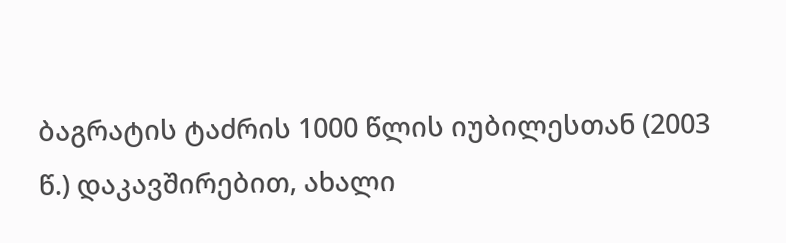ბაგრატის ტაძრის 1000 წლის იუბილესთან (2003 წ.) დაკავშირებით, ახალი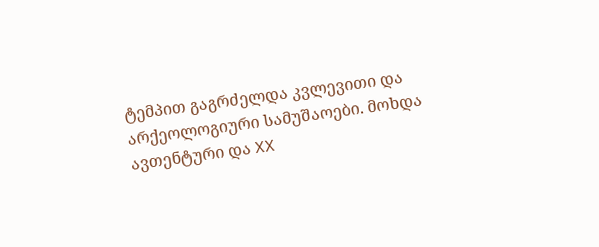ტემპით გაგრძელდა კვლევითი და არქეოლოგიური სამუშაოები. მოხდა ავთენტური და XX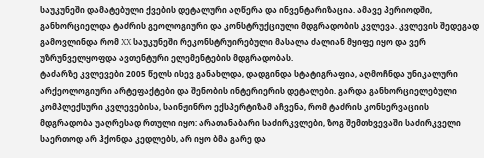საუკუნეში დამატებული ქვების დეტალური აღწერა და ინვენტარიზაცია. ამავე პერიოდში, განხორციელდა ტაძრის გეოლოგიური და კონსტრუქციული მდგრადობის კვლევა. კვლევის შედეგად გამოვლინდა რომ XX საუკუნეში რეკონსტრუირებული მასალა ძალიან მყიფე იყო და ვერ უზრუნველყოფდა ავთენტური ელემენტების მდგრადობას.
ტაძარზე კვლევები 2005 წელს ისევ განახლდა, დადგინდა სტატიგრაფია, აღმოჩნდა უნიკალური არქეოლოგიური არტეფაქტები და შენობის ინტერიერის დეტალები. გარდა განხორციელებული კომპლექსური კვლევებისა, საინჟინრო ექსპერტიზამ აჩვენა, რომ ტაძრის კონსერვაციის მდგრადობა უაღრესად რთული იყო: არათანაბარი საძირკვლები, ზოგ შემთხვევაში საძირკველი საერთოდ არ ჰქონდა კედლებს, არ იყო ბმა გარე და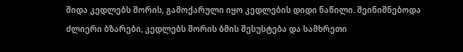შიდა კედლებს შორის, გამოქარული იყო კედლების დიდი ნაწილი. შეინიშნებოდა ძლიერი ბზარები, კედლებს შორის ბმის შესუსტება და სამხრეთი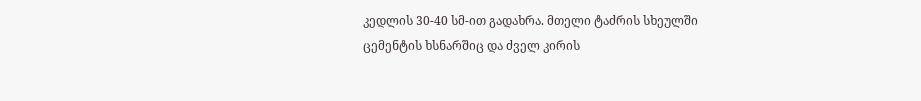კედლის 30-40 სმ-ით გადახრა. მთელი ტაძრის სხეულში ცემენტის ხსნარშიც და ძველ კირის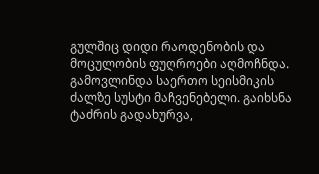გულშიც დიდი რაოდენობის და მოცულობის ფუღროები აღმოჩნდა. გამოვლინდა საერთო სეისმიკის ძალზე სუსტი მაჩვენებელი. გაიხსნა ტაძრის გადახურვა,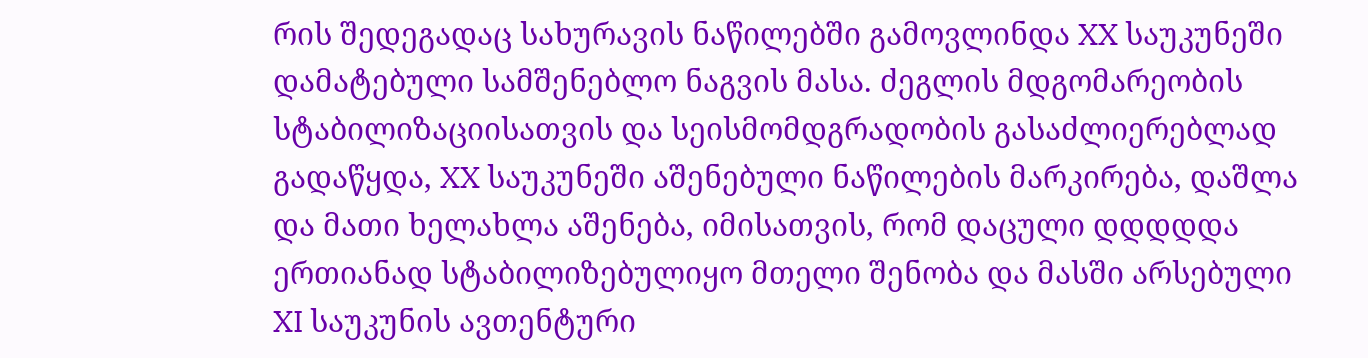რის შედეგადაც სახურავის ნაწილებში გამოვლინდა XX საუკუნეში დამატებული სამშენებლო ნაგვის მასა. ძეგლის მდგომარეობის სტაბილიზაციისათვის და სეისმომდგრადობის გასაძლიერებლად გადაწყდა, XX საუკუნეში აშენებული ნაწილების მარკირება, დაშლა და მათი ხელახლა აშენება, იმისათვის, რომ დაცული დდდდდა ერთიანად სტაბილიზებულიყო მთელი შენობა და მასში არსებული XI საუკუნის ავთენტური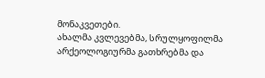მონაკვეთები.
ახალმა კვლევებმა, სრულყოფილმა არქეოლოგიურმა გათხრებმა და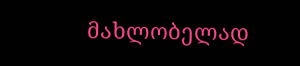მახლობელად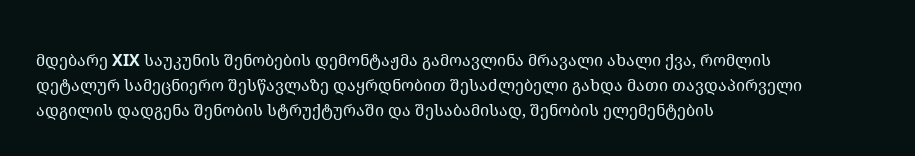მდებარე XIX საუკუნის შენობების დემონტაჟმა გამოავლინა მრავალი ახალი ქვა, რომლის დეტალურ სამეცნიერო შესწავლაზე დაყრდნობით შესაძლებელი გახდა მათი თავდაპირველი ადგილის დადგენა შენობის სტრუქტურაში და შესაბამისად, შენობის ელემენტების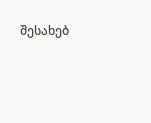შესახებ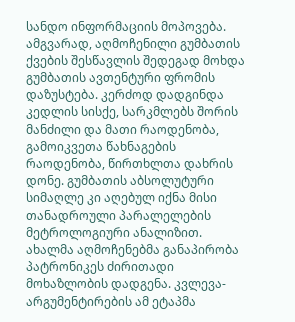სანდო ინფორმაციის მოპოვება. ამგვარად, აღმოჩენილი გუმბათის ქვების შესწავლის შედეგად მოხდა გუმბათის ავთენტური ფრომის დაზუსტება. კერძოდ დადგინდა კედლის სისქე, სარკმლებს შორის მანძილი და მათი რაოდენობა, გამოიკვეთა წახნაგების რაოდენობა, წირთხლთა დახრის დონე. გუმბათის აბსოლუტური სიმაღლე კი აღებულ იქნა მისი თანადროული პარალელების მეტროლოგიური ანალიზით. ახალმა აღმოჩენებმა განაპირობა პატრონიკეს ძირითადი მოხაზლობის დადგენა. კვლევა-არგუმენტირების ამ ეტაპმა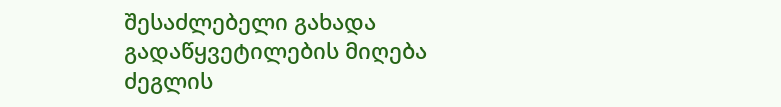შესაძლებელი გახადა გადაწყვეტილების მიღება ძეგლის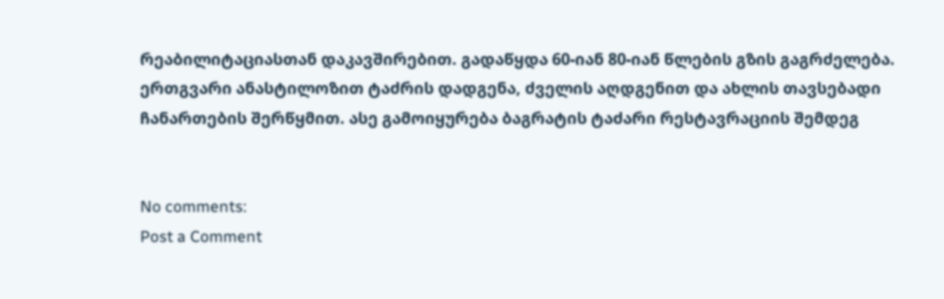რეაბილიტაციასთან დაკავშირებით. გადაწყდა 60-იან 80-იან წლების გზის გაგრძელება. ერთგვარი ანასტილოზით ტაძრის დადგენა, ძველის აღდგენით და ახლის თავსებადი ჩანართების შერწყმით. ასე გამოიყურება ბაგრატის ტაძარი რესტავრაციის შემდეგ


No comments:
Post a Comment